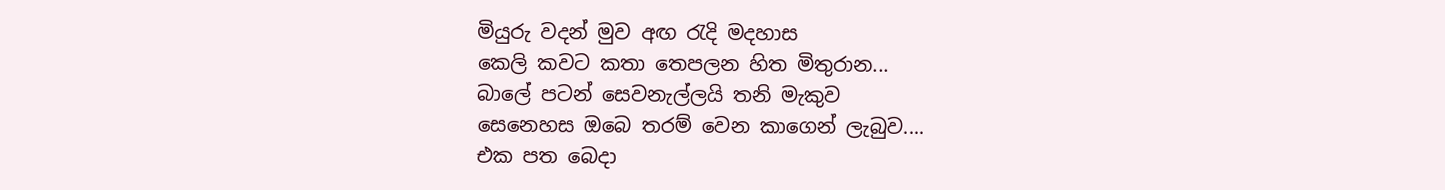මියුරු වදන් මුව අඟ රැදි මදහාස
කෙලි කවට කතා තෙපලන හිත මිතුරාන...
බාලේ පටන් සෙවනැල්ලයි තනි මැකුව
සෙනෙහස ඔබෙ තරම් වෙන කාගෙන් ලැබුව....
එක පත බෙදා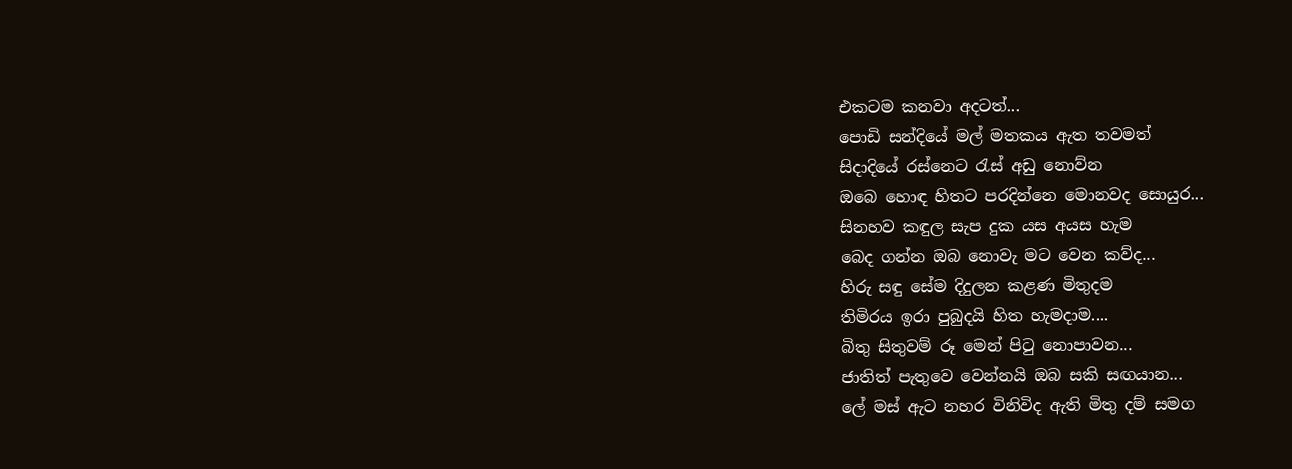එකටම කනවා අදටත්...
පොඩි සන්දියේ මල් මතකය ඇත තවමත්
සිදාදියේ රස්නෙට රැස් අඩු නොව්න
ඔබෙ හොඳ හිතට පරදින්නෙ මොනවද සොයුර...
සිනහව කඳුල සැප දුක යස අයස හැම
බෙද ගන්න ඔබ නොවැ මට වෙන කව්ද...
හිරු සඳු සේම දිදුලන කළණ මිතුදම
තිමිරය ඉරා පුබුදයි හිත හැමදාම....
බිතු සිතුවම් රූ මෙන් පිටු නොපාවන...
ජාතිත් පැතුවෙ වෙන්නයි ඔබ සකි සඟයාන...
ලේ මස් ඇට නහර විනිවිද ඇති මිතු දම් සමග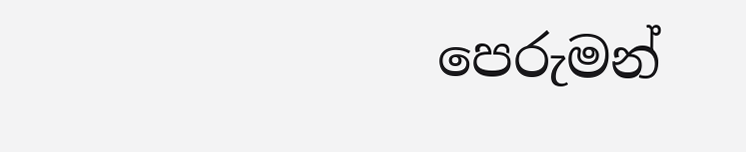පෙරුමන්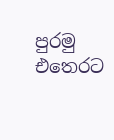පුරමු එතෙරට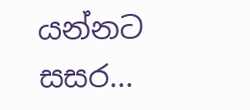යන්නට සසර...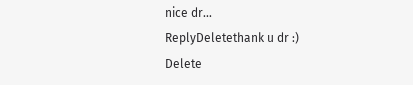nice dr...
ReplyDeletethank u dr :)
Delete